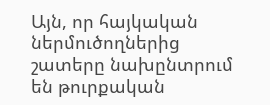Այն, որ հայկական ներմուծողներից շատերը նախընտրում են թուրքական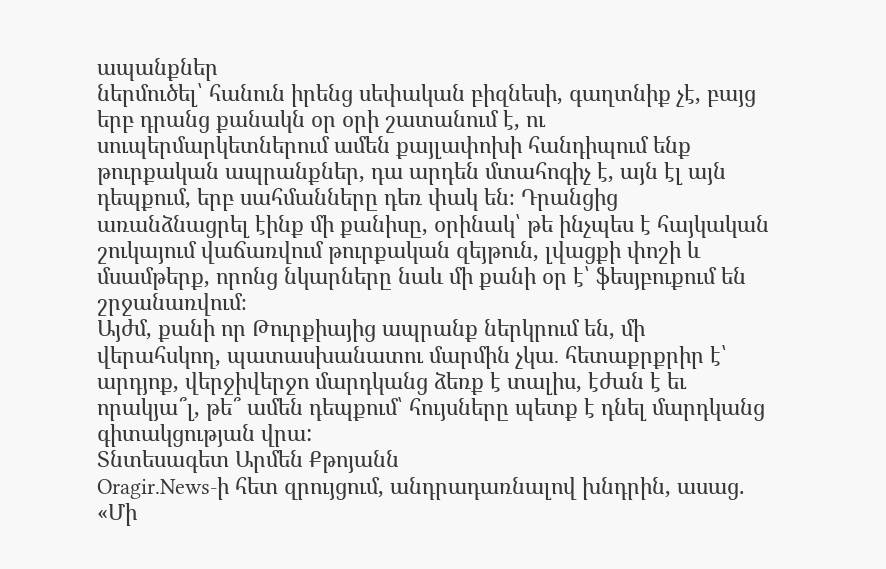ապանքներ
ներմուծել՝ հանուն իրենց սեփական բիզնեսի, գաղտնիք չէ, բայց երբ դրանց քանակն օր օրի շատանում է, ու սուպերմարկետներում ամեն քայլափոխի հանդիպում ենք թուրքական ապրանքներ, դա արդեն մտահոգիչ է, այն էլ այն դեպքում, երբ սահմանները դեռ փակ են։ Դրանցից առանձնացրել էինք մի քանիսը, օրինակ՝ թե ինչպես է հայկական շուկայում վաճառվում թուրքական զեյթուն, լվացքի փոշի և մսամթերք, որոնց նկարները նաև մի քանի օր է՝ ֆեսյբուքում են շրջանառվում։
Այժմ, քանի որ Թուրքիայից ապրանք ներկրում են, մի վերահսկող, պատասխանատու մարմին չկա․ հետաքրքրիր է՝ արդյոք, վերջիվերջո մարդկանց ձեռք է տալիս, էժան է եւ որակյա՞լ, թե՞ ամեն դեպքում՝ հույսները պետք է դնել մարդկանց գիտակցության վրա:
Տնտեսագետ Արմեն Քթոյանն
Oragir.News-ի հետ զրույցում, անդրադառնալով խնդրին, ասաց. «Մի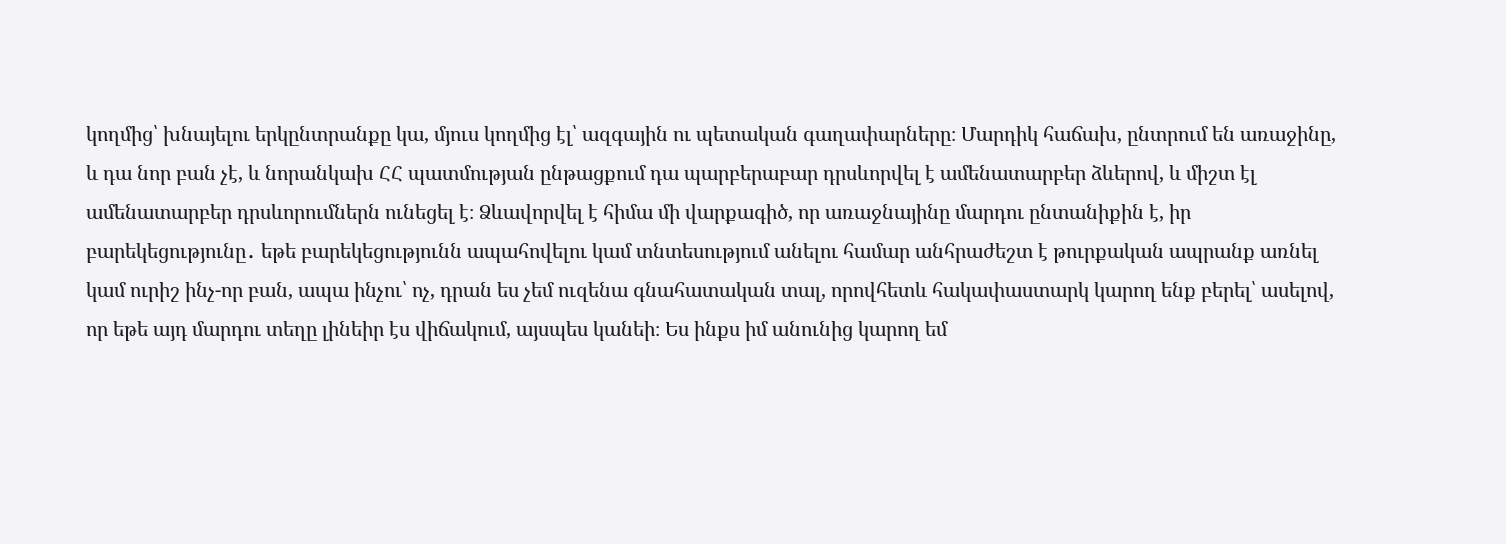կողմից՝ խնայելու երկընտրանքը կա, մյուս կողմից էլ՝ ազգային ու պետական գաղափարները։ Մարդիկ հաճախ, ընտրում են առաջինը, և դա նոր բան չէ, և նորանկախ ՀՀ պատմության ընթացքում դա պարբերաբար դրսևորվել է ամենատարբեր ձևերով, և միշտ էլ ամենատարբեր դրսևորումներն ունեցել է։ Ձևավորվել է հիմա մի վարքագիծ, որ առաջնայինը մարդու ընտանիքին է, իր բարեկեցությունը․ եթե բարեկեցությունն ապահովելու կամ տնտեսությում անելու համար անհրաժեշտ է թուրքական ապրանք առնել կամ ուրիշ ինչ-որ բան, ապա ինչու՝ ոչ, դրան ես չեմ ուզենա գնահատական տալ, որովհետև հակափաստարկ կարող ենք բերել՝ ասելով, որ եթե այդ մարդու տեղը լինեիր էս վիճակում, այսպես կանեի։ Ես ինքս իմ անունից կարող եմ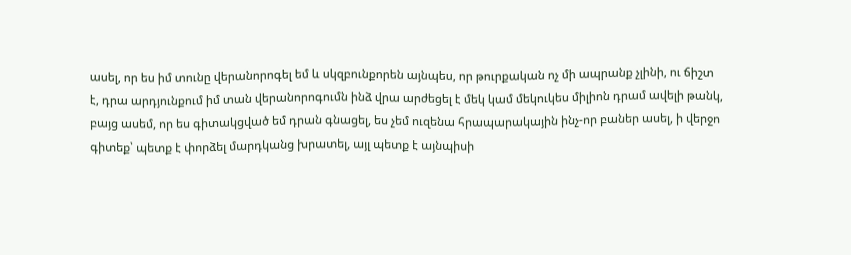ասել, որ ես իմ տունը վերանորոգել եմ և սկզբունքորեն այնպես, որ թուրքական ոչ մի ապրանք չլինի, ու ճիշտ է, դրա արդյունքում իմ տան վերանորոգումն ինձ վրա արժեցել է մեկ կամ մեկուկես միլիոն դրամ ավելի թանկ, բայց ասեմ, որ ես գիտակցված եմ դրան գնացել, ես չեմ ուզենա հրապարակային ինչ-որ բաներ ասել, ի վերջո գիտեք՝ պետք է փորձել մարդկանց խրատել, այլ պետք է այնպիսի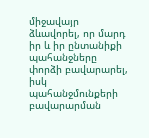միջավայր ձևավորել, որ մարդ իր և իր ընտանիքի պահանջները փորձի բավարարել, իսկ պահանջմունքերի բավարարման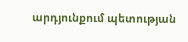արդյունքում պետության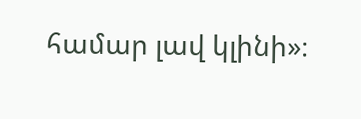համար լավ կլինի»։